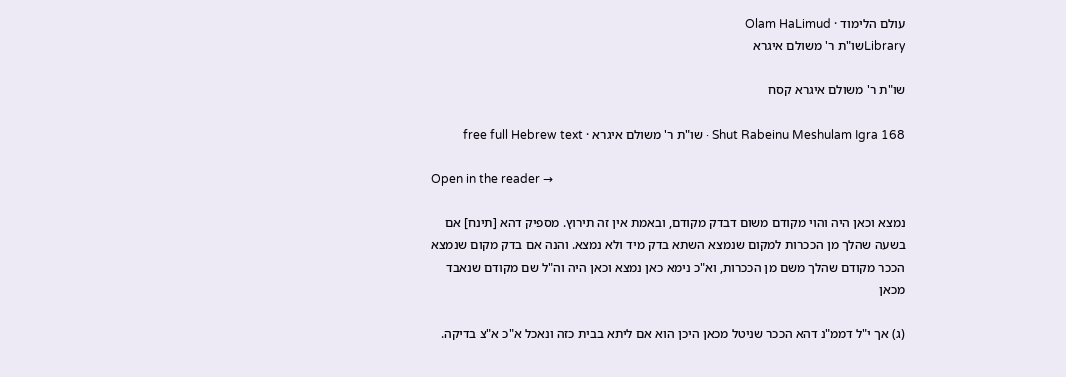עולם הלימוד · Olam HaLimud
Libraryשו"ת ר' משולם איגרא

שו"ת ר' משולם איגרא קסח

Shut Rabeinu Meshulam Igra 168 · שו"ת ר' משולם איגרא · free full Hebrew text

Open in the reader →

נמצא וכאן היה והוי מקודם משום דבדק מקודם, ובאמת אין זה תירוץ. מספיק דהא [תינח] אם בשעה שהלך מן הככרות למקום שנמצא השתא בדק מיד ולא נמצא. והנה אם בדק מקום שנמצא הככר מקודם שהלך משם מן הככרות, וא"כ נימא כאן נמצא וכאן היה וה"ל שם מקודם שנאבד מכאן

(ג) אך י"ל דממ"נ דהא הככר שניטל מכאן היכן הוא אם ליתא בבית כזה ונאכל א"כ א"צ בדיקה.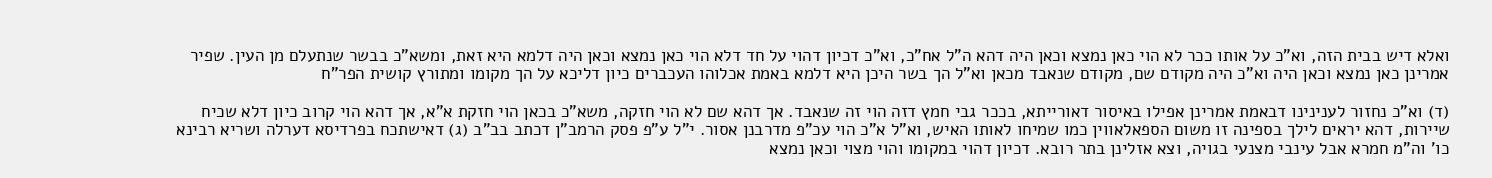ואלא דיש בבית הזה, וא"כ על אותו ככר לא הוי כאן נמצא וכאן היה דהא ה"ל אח"כ, וא"כ דכיון דהוי על חד דלא הוי כאן נמצא וכאן היה דלמא היא זאת, ומשא"כ בבשר שנתעלם מן העין. שפיר אמרינן כאן נמצא וכאן היה וא"כ היה מקודם שם, מקודם שנאבד מכאן וא"ל הך בשר היכן היא דלמא באמת אכלוהו העכברים כיון דליכא על הך מקומו ומתורץ קושית הפר"ח

(ד) וא"כ נחזור לענינינו דבאמת אמרינן אפילו באיסור דאורייתא, בככר גבי חמץ דזה הוי זה שנאבד. אך דהא שם לא הוי חזקה, משא"כ בכאן הוי חזקת א"א, אך דהא הוי קרוב כיון דלא שכיח שיירות, דהא יראים לילך בספינה זו משום הספאלאווין כמו שמיחו לאותו האיש, וא"ל א"כ הוי עכ"פ מדרבנן אסור. י"ל ע"פ פסק הרמב"ן דכתב בב"ב (ג) דאישתכח בפרדיסא דערלה ושריא רבינא כו' וה"מ חמרא אבל עינבי מצנעי בגויה, וצא אזלינן בתר רובא. דכיון דהוי במקומו והוי מצוי וכאן נמצא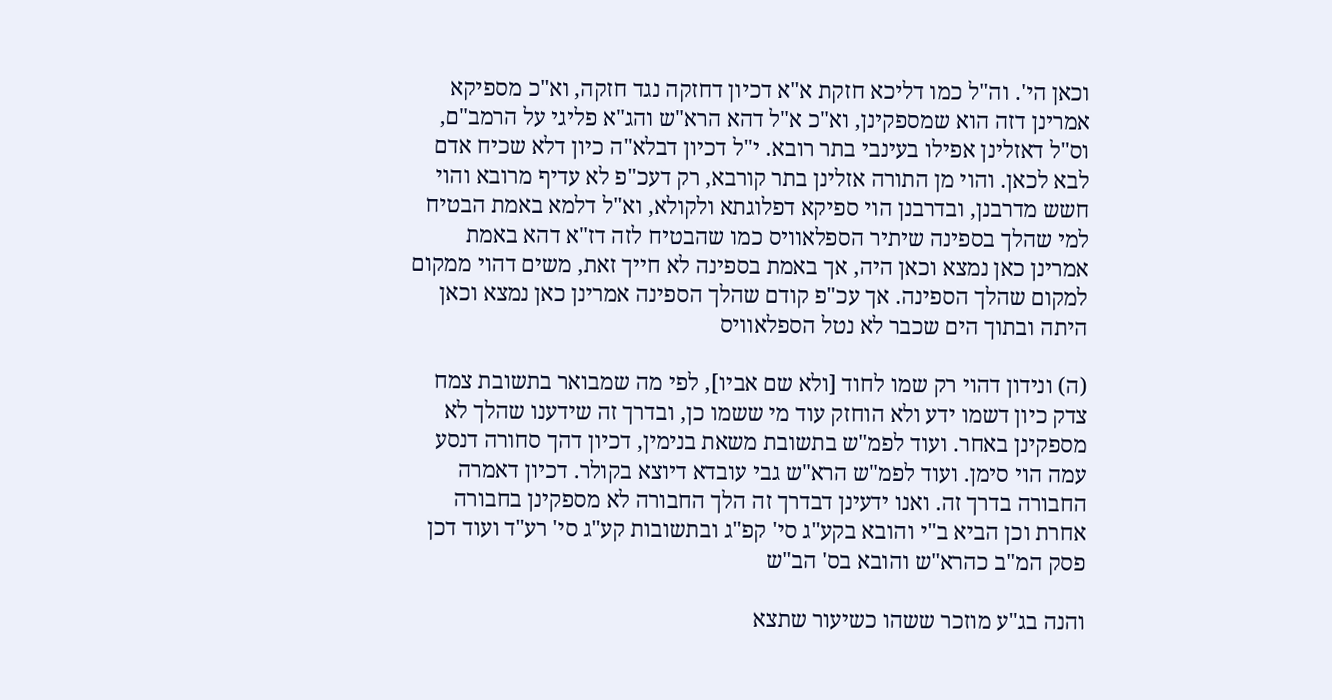וכאן הי'. וה"ל כמו דליכא חזקת א"א דכיון דחזקה נגד חזקה, וא"כ מספיקא אמרינן דזה הוא שמספקינן, וא"כ א"ל דהא הרא"ש והג"א פליגי על הרמב"ם, וס"ל דאזלינן אפילו בעינבי בתר רובא. י"ל דכיון דבלא"ה כיון דלא שכיח אדם לבא לכאן. והוי מן התורה אזלינן בתר קורבא, רק דעכ"פ לא עדיף מרובא והוי חשש מדרבנן, ובדרבנן הוי ספיקא דפלוגתא ולקולא, וא"ל דלמא באמת הבטיח למי שהלך בספינה שיתיר הספלאוויס כמו שהבטיח לזה דז"א דהא באמת אמרינן כאן נמצא וכאן היה, אך באמת בספינה לא חייך זאת, משים דהוי ממקום למקום שהלך הספינה. אך עכ"פ קודם שהלך הספינה אמרינן כאן נמצא וכאן היתה ובתוך הים שכבר לא נטל הספלאוויס

(ה) ונידון דהוי רק שמו לחוד [ולא שם אביו], לפי מה שמבואר בתשובת צמח צדק כיון דשמו ידע ולא הוחזק עוד מי ששמו כן, ובדרך זה שידענו שהלך לא מספקינן באחר. ועוד לפמ"ש בתשובת משאת בנימין, דכיון דהך סחורה דנסע עמה הוי סימן. ועוד לפמ"ש הרא"ש גבי עובדא דיוצא בקולר. דכיון דאמרה החבורה בדרך זה. ואנו ידעינן דבדרך זה הלך החבורה לא מספקינן בחבורה אחרת וכן הביא ב"י והובא בקע"ג סי' קפ"ג ובתשובות קע"ג סי' רע"ד ועוד דכן פסק המ"ב כהרא"ש והובא בס' הב"ש

והנה בג"ע מוזכר ששהו כשיעור שתצא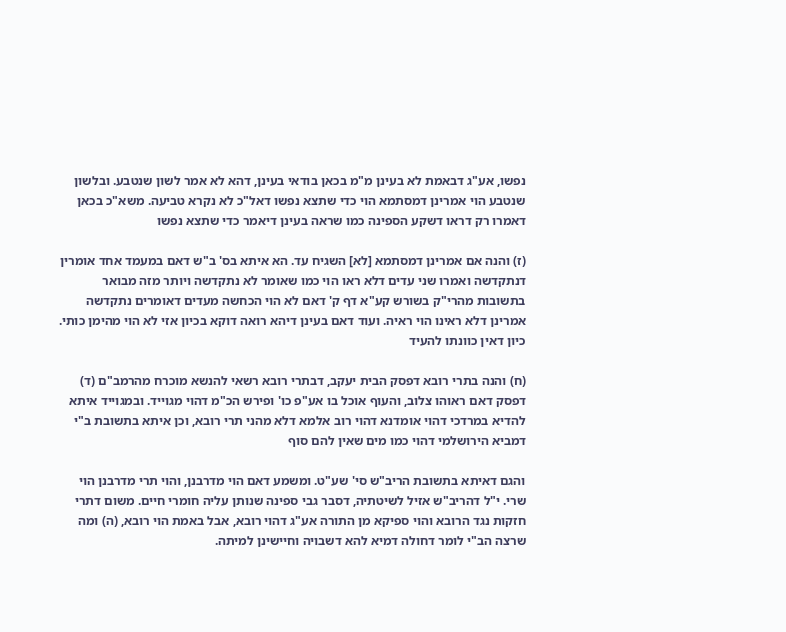נפשו, אע"ג דבאמת לא בעינן מ"מ בכאן בודאי בעינן, דהא לא אמר לשון שנטבע. ובלשון שנטבע הוי אמרינן דמסתמא הוי כדי שתצא נפשו דאל"כ לא נקרא טביעה. משא"כ בכאן דאמרו רק דראו דשקע הספינה כמו שראה בעינן דיאמר כדי שתצא נפשו

(ז) והנה אם אמרינן דמסתמא [לא] השגיח עד. הא איתא בס' ב"ש דאם במעמד אחד אומרין דנתקדשה ואמרו שני עדים דלא ראו הוי כמו שאומר לא נתקדשה ויותר מזה מבואר בתשובות מהרי"ק בשורש קע"א דף ק' דאם לא הוי הכחשה מעדים דאומרים נתקדשה אמרינן דלא ראינו הוי ראיה. ועוד דאם בעינן דיהא רואה דוקא בכיון אזי לא הוי מהימן כותי. כיון דאין כוונתו להעיד

(ח) והנה בתרי רובא דפסק הבית יעקב, דבתרי רובא רשאי להנשא מוכרח מהרמב"ם (ד) דפסק דאם ראוהו צלוב, והעוף אוכל בו אע"פ כו' ופירש הכ"מ דהוי מגוייד. ובמגוייד איתא להדיא במרדכי דהוי אומדנא דהוי רוב אלמא דלא מהני תרי רובא, וכן איתא בתשובת ב"י דמביא הירושלמי דהוי כמו מים שאין להם סוף

והגם דאיתא בתשובת הריב"ש סי' שע"ט. ומשמע דאם הוי מדרבנן, והוי תרי מדרבנן הוי שרי. י"ל דהריב"ש אזיל לשיטתיה, דסבר גבי ספינה שנותן עליה חומרי חיים. משום דתרי חזקות נגד הרובא והוי ספיקא מן התורה אע"ג דהוי רובא, אבל באמת הוי רובא, (ה) ומה שרצה הב"י לומר דחולה דמיא להא דשבויה וחיישינן למיתה.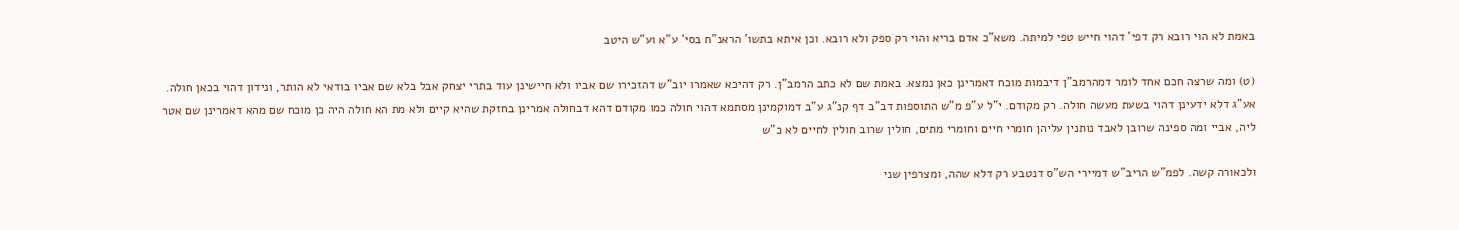באמת לא הוי רובא רק דפי' דהוי חייש טפי למיתה. משא"כ אדם בריא והוי רק ספק ולא רובא. וכן איתא בתשו' הראנ"ח בסי' ע"א וע"ש היטב

(ט) ומה שרצה חכם אחד לומר דמהרמב"ן דיבמות מוכח דאמרינן כאן נמצא. באמת שם לא כתב הרמב"ן. רק דהיכא שאמרו יוב"ש דהזכירו שם אביו ולא חיישינן עוד בתרי יצחק אבל בלא שם אביו בודאי לא הותר, ונידון דהוי בכאן חולה. אע"ג דלא ידעינן דהוי בשעת מעשה חולה. רק מקודם. י"ל ע"פ מ"ש התוספות דב"ב דף קנ"ג ע"ב דמוקמינן מסתמא דהוי חולה כמו מקודם דהא דבחולה אמרינן בחזקת שהיא קיים ולא מת הא חולה היה כן מוכח שם מהא דאמרינן שם אטר ליה, אביי ומה ספינה שרובן לאבד נותנין עליהן חומרי חיים וחומרי מתים, חולין שרוב חולין לחיים לא כ"ש

ולכאורה קשה. לפמ"ש הריב"ש דמיירי הש"ס דנטבע רק דלא שהה, ומצרפין שני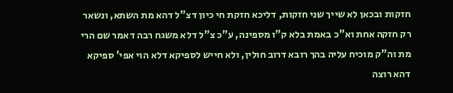חזקות ובכאן לא שייך שני חזקות, דליכא חזקת חי כיון דצ"ל דהא מת השתא, ונשאר רק חזקה אחת וא"כ באמת בלא ק"ו מספינה, ע"כ צ"ל דלא משגח רבה דאמר שם הרי מת וה"ק מוכיח עליה בהך רובא דרוב חולין, ולא חייש לספיקא דלא הוי אפי' ספיקא דהא רוצה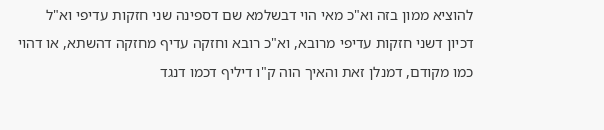להוציא ממון בזה וא"כ מאי הוי דבשלמא שם דספינה שני חזקות עדיפי וא"ל דכיון דשני חזקות עדיפי מרובא, וא"כ רובא וחזקה עדיף מחזקה דהשתא, או דהוי כמו מקודם, דמנלן זאת והאיך הוה ק"ו דיליף דכמו דנגד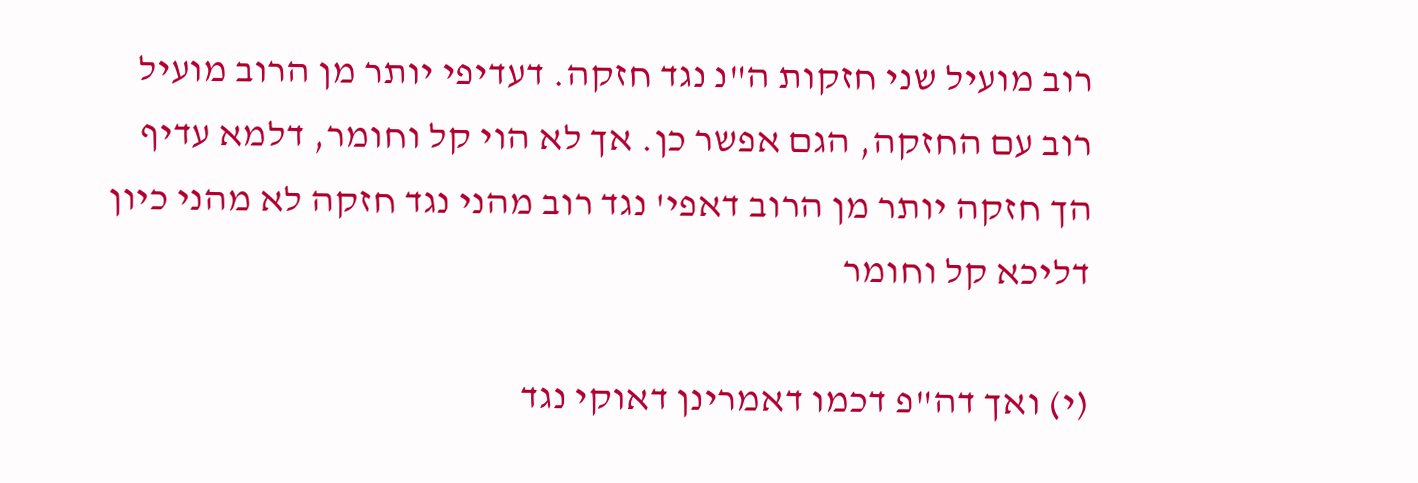רוב מועיל שני חזקות ה"נ נגד חזקה. דעדיפי יותר מן הרוב מועיל רוב עם החזקה, הגם אפשר כן. אך לא הוי קל וחומר, דלמא עדיף הך חזקה יותר מן הרוב דאפי' נגד רוב מהני נגד חזקה לא מהני כיון דליכא קל וחומר

(י) ואך דה"פ דכמו דאמרינן דאוקי נגד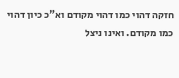חזקה דהוי כמו דהוי מקודם וא"כ כיון דהוי כמו מקודם. ואינו ניצל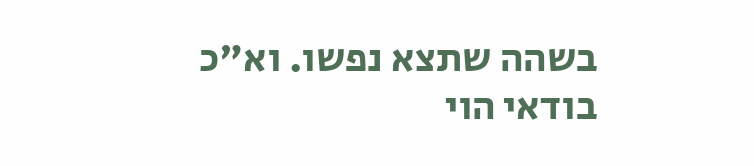בשהה שתצא נפשו. וא"כ בודאי הוי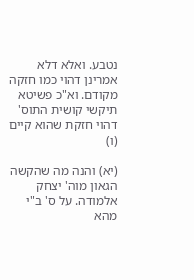נטבע. ואלא דלא אמרינן דהוי כמו חזקה מקודם. וא"כ פשיטא תיקשי קושית התוס' דהוי חזקת שהוא קיים (ו)

(יא) והנה מה שהקשה הגאון מוה' יצחק אלמודה. על ס' ב"י מהא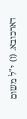דארכובא. (ז) י"ל משום